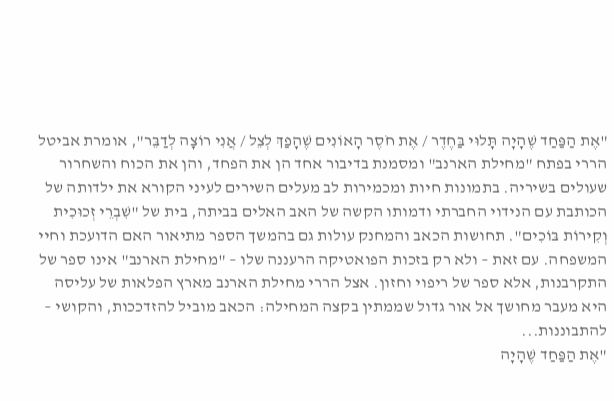"אֶת הַפַּחַד שֶׁהָיָה תָּלוּי בַּחֶדֶר / אֶת חֹסֶר הָאוֹנִים שֶׁהָפַךְ לְצֵל / אֲנִי רוֹצָה לְדַבֵּר", אומרת אביטל הררי בפתח "מחילת הארנב" ומסמנת בדיבור אחד הן את הפחד, והן את הכוח והשחרור שעולים בשיריה. בתמונות חיות ומכמירות לב מעלים השירים לעיני הקורא את ילדותה של הכותבת עם הנידוי החברתי ודמותו הקשה של האב האלים בביתה, בית של "שִׁבְרֵי זְכוּכִית וְקִירוֹת בּוֹכִים". תחושות הכאב והמחנק עולות גם בהמשך הספר מתיאור האם הדועכת וחיי המשפחה. עם זאת – ולא רק בזכות הפואטיקה הרעננה שלו – "מחילת הארנב" אינו ספר של התקרבנות, אלא ספר של ריפוי וחזון. אצל הררי מחילת הארנב מארץ הפלאות של עליסה היא מעבר מחושך אל אור גדול שממתין בקצה המחילה: הכאב מוביל להזדככות, והקושי – להתבוננות...
"אֶת הַפַּחַד שֶׁהָיָה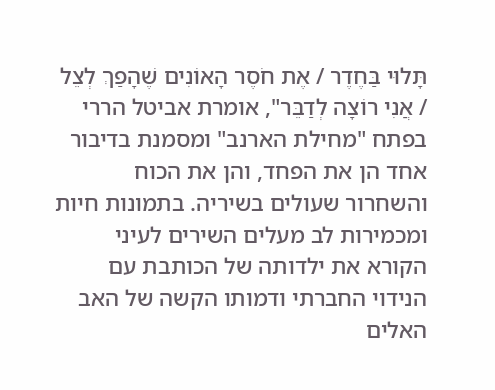תָּלוּי בַּחֶדֶר / אֶת חֹסֶר הָאוֹנִים שֶׁהָפַךְ לְצֵל / אֲנִי רוֹצָה לְדַבֵּר", אומרת אביטל הררי בפתח "מחילת הארנב" ומסמנת בדיבור אחד הן את הפחד, והן את הכוח והשחרור שעולים בשיריה. בתמונות חיות ומכמירות לב מעלים השירים לעיני הקורא את ילדותה של הכותבת עם הנידוי החברתי ודמותו הקשה של האב האלים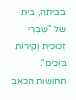בביתה, בית של "שִׁבְרֵי זְכוּכִית וְקִירוֹת בּוֹכִים". תחושות הכאב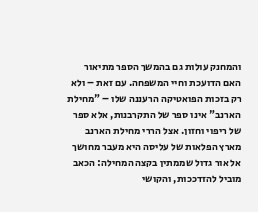והמחנק עולות גם בהמשך הספר מתיאור האם הדועכת וחיי המשפחה. עם זאת – ולא רק בזכות הפואטיקה הרעננה שלו – "מחילת הארנב" אינו ספר של התקרבנות, אלא ספר של ריפוי וחזון. אצל הררי מחילת הארנב מארץ הפלאות של עליסה היא מעבר מחושך אל אור גדול שממתין בקצה המחילה: הכאב מוביל להזדככות, והקושי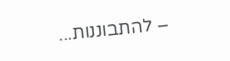– להתבוננות...